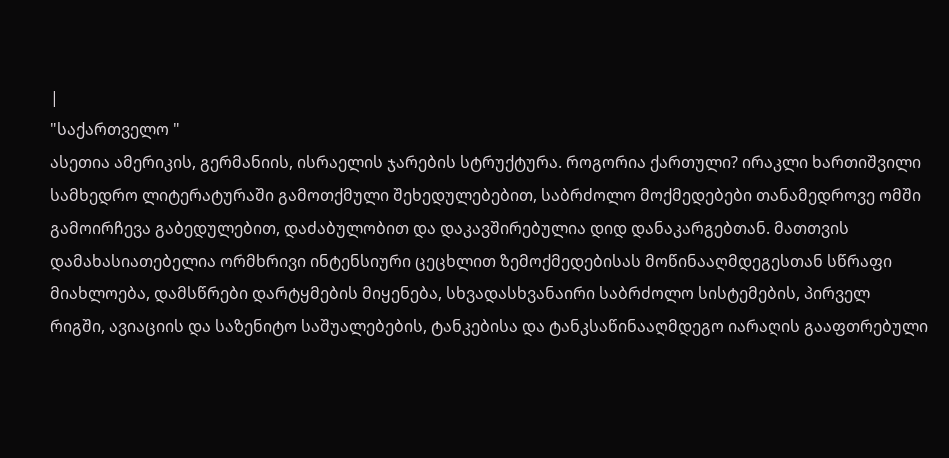|
"საქართველო "
ასეთია ამერიკის, გერმანიის, ისრაელის ჯარების სტრუქტურა. როგორია ქართული? ირაკლი ხართიშვილი
სამხედრო ლიტერატურაში გამოთქმული შეხედულებებით, საბრძოლო მოქმედებები თანამედროვე ომში გამოირჩევა გაბედულებით, დაძაბულობით და დაკავშირებულია დიდ დანაკარგებთან. მათთვის დამახასიათებელია ორმხრივი ინტენსიური ცეცხლით ზემოქმედებისას მოწინააღმდეგესთან სწრაფი მიახლოება, დამსწრები დარტყმების მიყენება, სხვადასხვანაირი საბრძოლო სისტემების, პირველ რიგში, ავიაციის და საზენიტო საშუალებების, ტანკებისა და ტანკსაწინააღმდეგო იარაღის გააფთრებული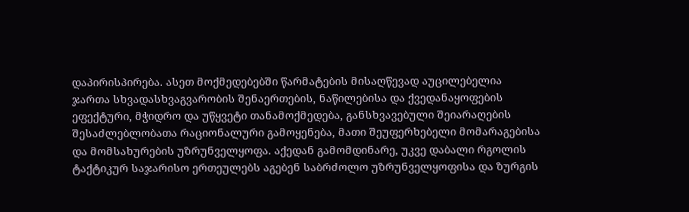დაპირისპირება. ასეთ მოქმედებებში წარმატების მისაღწევად აუცილებელია ჯართა სხვადასხვაგვარობის შენაერთების, ნაწილებისა და ქვედანაყოფების ეფექტური, მჭიდრო და უწყვეტი თანამოქმედება, განსხვავებული შეიარაღების შესაძლებლობათა რაციონალური გამოყენება, მათი შეუფერხებელი მომარაგებისა და მომსახურების უზრუნველყოფა. აქედან გამომდინარე, უკვე დაბალი რგოლის ტაქტიკურ საჯარისო ერთეულებს აგებენ საბრძოლო უზრუნველყოფისა და ზურგის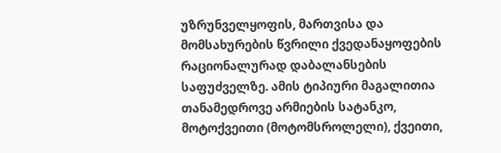უზრუნველყოფის, მართვისა და მომსახურების წვრილი ქვედანაყოფების რაციონალურად დაბალანსების საფუძველზე. ამის ტიპიური მაგალითია თანამედროვე არმიების სატანკო, მოტოქვეითი (მოტომსროლელი), ქვეითი,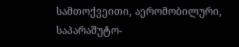სამთოქვეითი, აერომობილური, საპარაშუტო-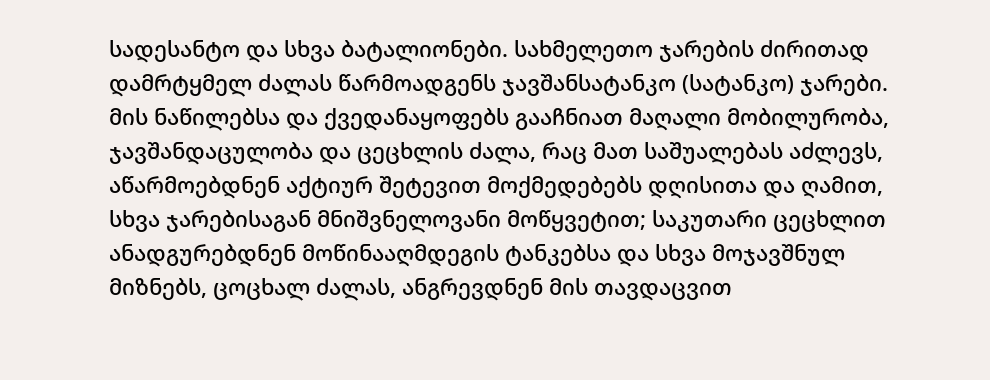სადესანტო და სხვა ბატალიონები. სახმელეთო ჯარების ძირითად დამრტყმელ ძალას წარმოადგენს ჯავშანსატანკო (სატანკო) ჯარები. მის ნაწილებსა და ქვედანაყოფებს გააჩნიათ მაღალი მობილურობა, ჯავშანდაცულობა და ცეცხლის ძალა, რაც მათ საშუალებას აძლევს, აწარმოებდნენ აქტიურ შეტევით მოქმედებებს დღისითა და ღამით, სხვა ჯარებისაგან მნიშვნელოვანი მოწყვეტით; საკუთარი ცეცხლით ანადგურებდნენ მოწინააღმდეგის ტანკებსა და სხვა მოჯავშნულ მიზნებს, ცოცხალ ძალას, ანგრევდნენ მის თავდაცვით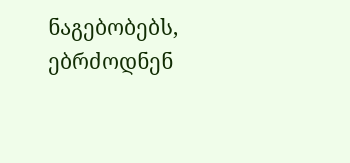ნაგებობებს, ებრძოდნენ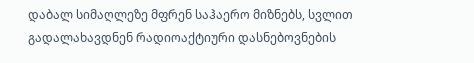დაბალ სიმაღლეზე მფრენ საჰაერო მიზნებს, სვლით გადალახავდნენ რადიოაქტიური დასნებოვნების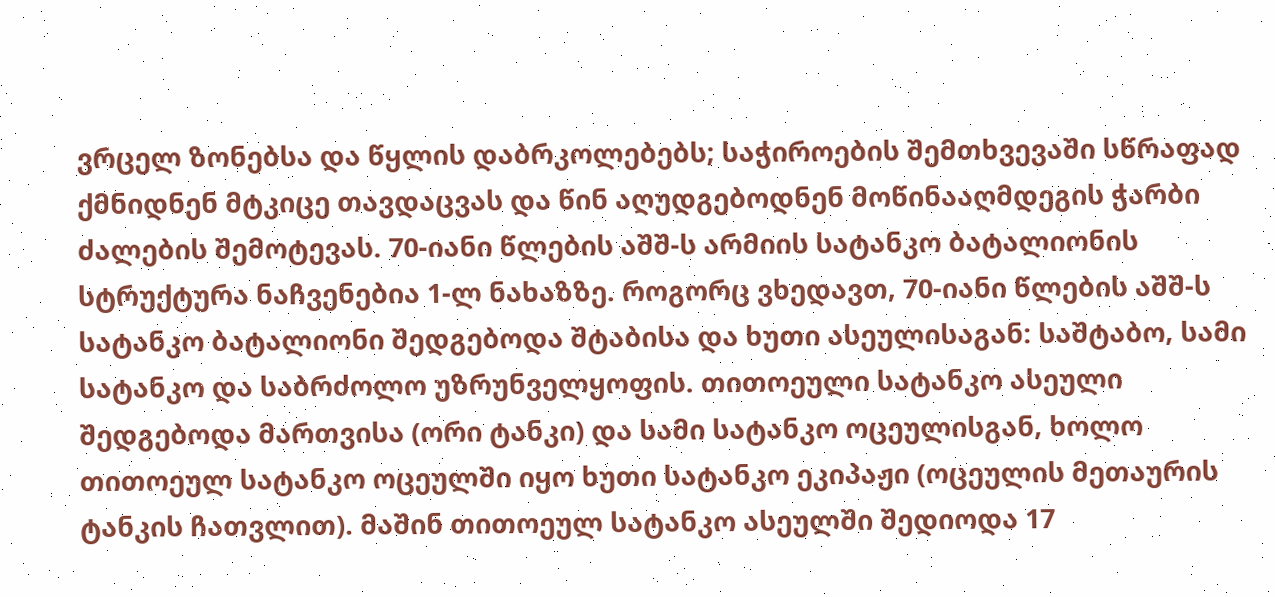ვრცელ ზონებსა და წყლის დაბრკოლებებს; საჭიროების შემთხვევაში სწრაფად ქმნიდნენ მტკიცე თავდაცვას და წინ აღუდგებოდნენ მოწინააღმდეგის ჭარბი ძალების შემოტევას. 70-იანი წლების აშშ-ს არმიის სატანკო ბატალიონის სტრუქტურა ნაჩვენებია 1-ლ ნახაზზე. როგორც ვხედავთ, 70-იანი წლების აშშ-ს სატანკო ბატალიონი შედგებოდა შტაბისა და ხუთი ასეულისაგან: საშტაბო, სამი სატანკო და საბრძოლო უზრუნველყოფის. თითოეული სატანკო ასეული შედგებოდა მართვისა (ორი ტანკი) და სამი სატანკო ოცეულისგან, ხოლო თითოეულ სატანკო ოცეულში იყო ხუთი სატანკო ეკიპაჟი (ოცეულის მეთაურის ტანკის ჩათვლით). მაშინ თითოეულ სატანკო ასეულში შედიოდა 17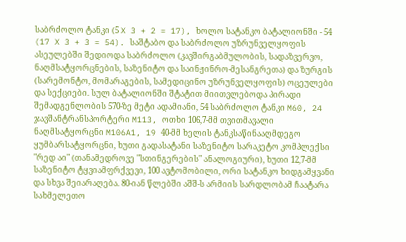საბრძოლო ტანკი (5 X 3 + 2 = 17), ხოლო სატანკო ბატალიონში - 54 (17 X 3 + 3 = 54). საშტაბო და საბრძოლო უზრუნველყოფის ასეულებში შედიოდა საბრძოლო (კავშირგაბმულობის, სადაზვერვო, ნაღმსატყორცნების, საზენიტო და საინჟინრო-მესანგრეთა) და ზურგის (სარემონტო, მომარაგების, სამედიცინო უზრუნველყოფის) ოცეულები და სექციები. სულ ბატალიონში შტატით მიითვლებოდა პირადი შემადგენლობის 570-ზე მეტი ადამიანი, 54 საბრძოლო ტანკი M60, 24 ჯავშანტრანსპორტერი M113, ოთხი 106,7-მმ თვითმავალი ნაღმსატყორცნი M106A1, 19 40-მმ ხელის ტანკსაწინააღმდეგო ყუმბარსატყორცნი, ხუთი გადასატანი საზენიტო სარაკეტო კომპლექსი "რედ აი" (თანამედროვე "სთინგერების" ანალოგიური), ხუთი 12,7-მმ საზენიტო ტყვიამფრქვევი, 100 ავტომობილი, ორი სატანკო ხიდგამყვანი და სხვა შეიარაღება. 80-იან წლებში აშშ-ს არმიის სარდლობამ ჩაატარა სახმელეთო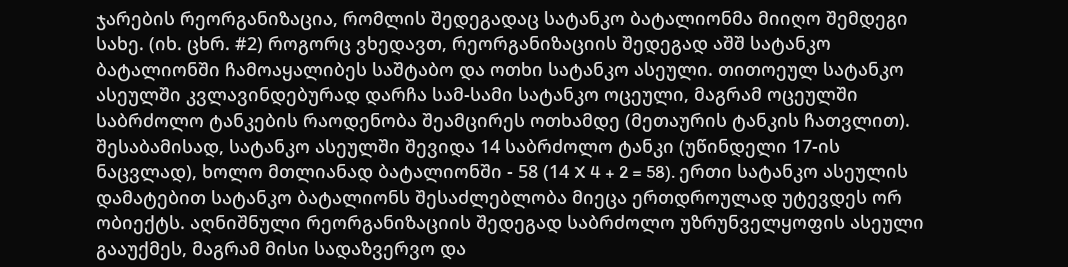ჯარების რეორგანიზაცია, რომლის შედეგადაც სატანკო ბატალიონმა მიიღო შემდეგი სახე. (იხ. ცხრ. #2) როგორც ვხედავთ, რეორგანიზაციის შედეგად აშშ სატანკო ბატალიონში ჩამოაყალიბეს საშტაბო და ოთხი სატანკო ასეული. თითოეულ სატანკო ასეულში კვლავინდებურად დარჩა სამ-სამი სატანკო ოცეული, მაგრამ ოცეულში საბრძოლო ტანკების რაოდენობა შეამცირეს ოთხამდე (მეთაურის ტანკის ჩათვლით). შესაბამისად, სატანკო ასეულში შევიდა 14 საბრძოლო ტანკი (უწინდელი 17-ის ნაცვლად), ხოლო მთლიანად ბატალიონში - 58 (14 X 4 + 2 = 58). ერთი სატანკო ასეულის დამატებით სატანკო ბატალიონს შესაძლებლობა მიეცა ერთდროულად უტევდეს ორ ობიექტს. აღნიშნული რეორგანიზაციის შედეგად საბრძოლო უზრუნველყოფის ასეული გააუქმეს, მაგრამ მისი სადაზვერვო და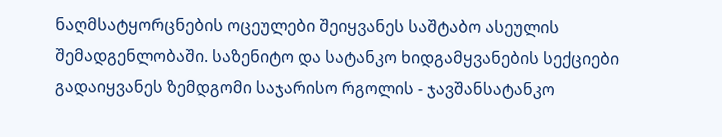ნაღმსატყორცნების ოცეულები შეიყვანეს საშტაბო ასეულის შემადგენლობაში. საზენიტო და სატანკო ხიდგამყვანების სექციები გადაიყვანეს ზემდგომი საჯარისო რგოლის - ჯავშანსატანკო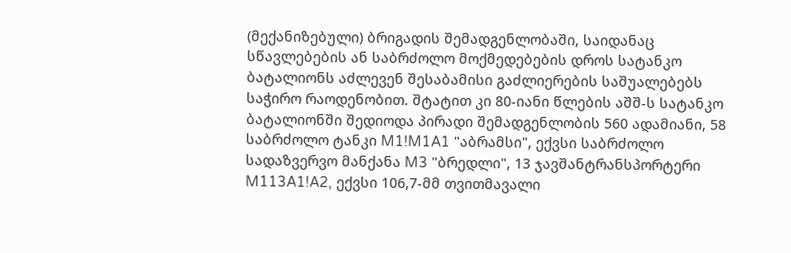(მექანიზებული) ბრიგადის შემადგენლობაში, საიდანაც სწავლებების ან საბრძოლო მოქმედებების დროს სატანკო ბატალიონს აძლევენ შესაბამისი გაძლიერების საშუალებებს საჭირო რაოდენობით. შტატით კი 80-იანი წლების აშშ-ს სატანკო ბატალიონში შედიოდა პირადი შემადგენლობის 560 ადამიანი, 58 საბრძოლო ტანკი M1!M1A1 "აბრამსი", ექვსი საბრძოლო სადაზვერვო მანქანა M3 "ბრედლი", 13 ჯავშანტრანსპორტერი M113A1!A2, ექვსი 106,7-მმ თვითმავალი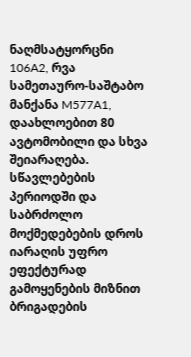ნაღმსატყორცნი 106A2, რვა სამეთაურო-საშტაბო მანქანა M577A1, დაახლოებით 80 ავტომობილი და სხვა შეიარაღება. სწავლებების პერიოდში და საბრძოლო მოქმედებების დროს იარაღის უფრო ეფექტურად გამოყენების მიზნით ბრიგადების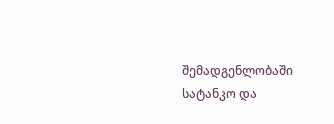შემადგენლობაში სატანკო და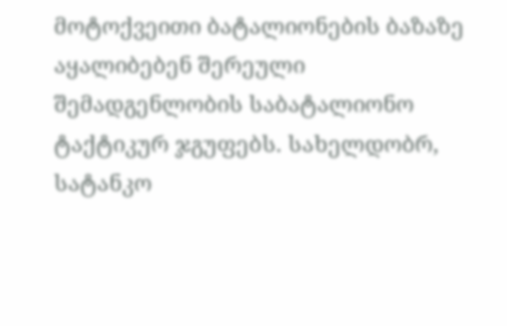მოტოქვეითი ბატალიონების ბაზაზე აყალიბებენ შერეული შემადგენლობის საბატალიონო ტაქტიკურ ჯგუფებს. სახელდობრ, სატანკო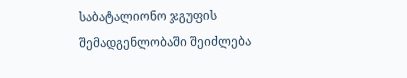საბატალიონო ჯგუფის შემადგენლობაში შეიძლება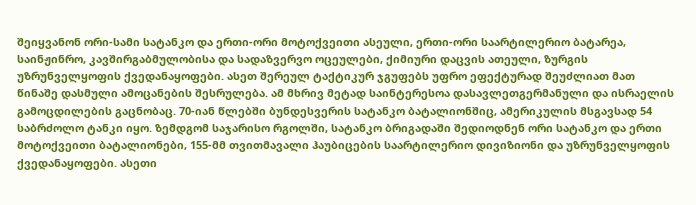შეიყვანონ ორი-სამი სატანკო და ერთი-ორი მოტოქვეითი ასეული, ერთი-ორი საარტილერიო ბატარეა, საინჟინრო, კავშირგაბმულობისა და სადაზვერვო ოცეულები, ქიმიური დაცვის ათეული, ზურგის უზრუნველყოფის ქვედანაყოფები. ასეთ შერეულ ტაქტიკურ ჯგუფებს უფრო ეფექტურად შეუძლიათ მათ წინაშე დასმული ამოცანების შესრულება. ამ მხრივ მეტად საინტერესოა დასავლეთგერმანული და ისრაელის გამოცდილების გაცნობაც. 70-იან წლებში ბუნდესვერის სატანკო ბატალიონშიც, ამერიკულის მსგავსად 54 საბრძოლო ტანკი იყო. ზემდგომ საჯარისო რგოლში, სატანკო ბრიგადაში შედიოდნენ ორი სატანკო და ერთი მოტოქვეითი ბატალიონები, 155-მმ თვითმავალი ჰაუბიცების საარტილერიო დივიზიონი და უზრუნველყოფის ქვედანაყოფები. ასეთი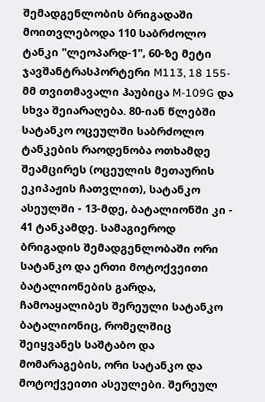შემადგენლობის ბრიგადაში მოითვლებოდა 110 საბრძოლო ტანკი "ლეოპარდ-1", 60-ზე მეტი ჯავშანტრასპორტერი M113, 18 155-მმ თვითმავალი ჰაუბიცა M-109G და სხვა შეიარაღება. 80-იან წლებში სატანკო ოცეულში საბრძოლო ტანკების რაოდენობა ოთხამდე შეამცირეს (ოცეულის მეთაურის ეკიპაჟის ჩათვლით), სატანკო ასეულში - 13-მდე, ბატალიონში კი - 41 ტანკამდე. სამაგიეროდ ბრიგადის შემადგენლობაში ორი სატანკო და ერთი მოტოქვეითი ბატალიონების გარდა, ჩამოაყალიბეს შერეული სატანკო ბატალიონიც, რომელშიც შეიყვანეს საშტაბო და მომარაგების, ორი სატანკო და მოტოქვეითი ასეულები. შერეულ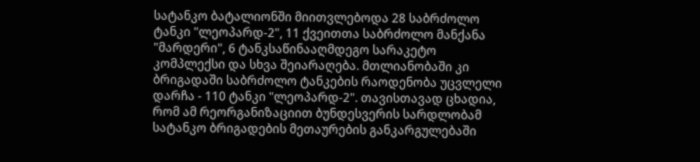სატანკო ბატალიონში მიითვლებოდა 28 საბრძოლო ტანკი "ლეოპარდ-2", 11 ქვეითთა საბრძოლო მანქანა "მარდერი", 6 ტანკსაწინააღმდეგო სარაკეტო კომპლექსი და სხვა შეიარაღება. მთლიანობაში კი ბრიგადაში საბრძოლო ტანკების რაოდენობა უცვლელი დარჩა - 110 ტანკი "ლეოპარდ-2". თავისთავად ცხადია, რომ ამ რეორგანიზაციით ბუნდესვერის სარდლობამ სატანკო ბრიგადების მეთაურების განკარგულებაში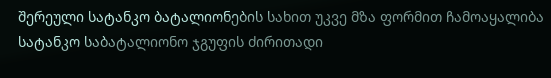შერეული სატანკო ბატალიონების სახით უკვე მზა ფორმით ჩამოაყალიბა სატანკო საბატალიონო ჯგუფის ძირითადი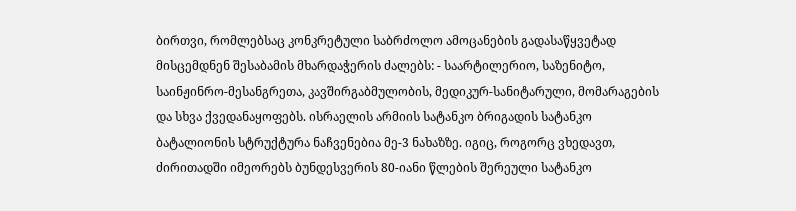ბირთვი, რომლებსაც კონკრეტული საბრძოლო ამოცანების გადასაწყვეტად მისცემდნენ შესაბამის მხარდაჭერის ძალებს: - საარტილერიო, საზენიტო, საინჟინრო-მესანგრეთა, კავშირგაბმულობის, მედიკურ-სანიტარული, მომარაგების და სხვა ქვედანაყოფებს. ისრაელის არმიის სატანკო ბრიგადის სატანკო ბატალიონის სტრუქტურა ნაჩვენებია მე-3 ნახაზზე. იგიც, როგორც ვხედავთ, ძირითადში იმეორებს ბუნდესვერის 80-იანი წლების შერეული სატანკო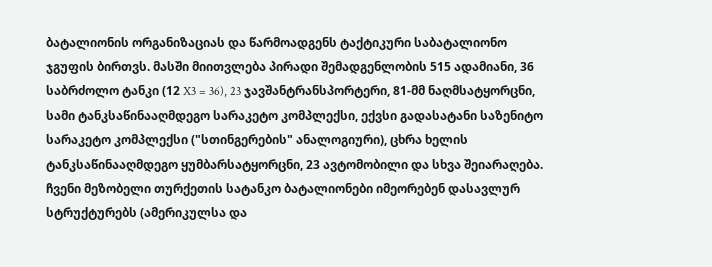ბატალიონის ორგანიზაციას და წარმოადგენს ტაქტიკური საბატალიონო ჯგუფის ბირთვს. მასში მიითვლება პირადი შემადგენლობის 515 ადამიანი, 36 საბრძოლო ტანკი (12 X3 = 36), 23 ჯავშანტრანსპორტერი, 81-მმ ნაღმსატყორცნი, სამი ტანკსაწინააღმდეგო სარაკეტო კომპლექსი, ექვსი გადასატანი საზენიტო სარაკეტო კომპლექსი ("სთინგერების" ანალოგიური), ცხრა ხელის ტანკსაწინააღმდეგო ყუმბარსატყორცნი, 23 ავტომობილი და სხვა შეიარაღება. ჩვენი მეზობელი თურქეთის სატანკო ბატალიონები იმეორებენ დასავლურ სტრუქტურებს (ამერიკულსა და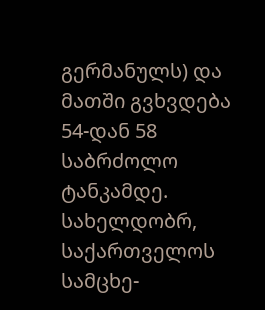გერმანულს) და მათში გვხვდება 54-დან 58 საბრძოლო ტანკამდე. სახელდობრ, საქართველოს სამცხე-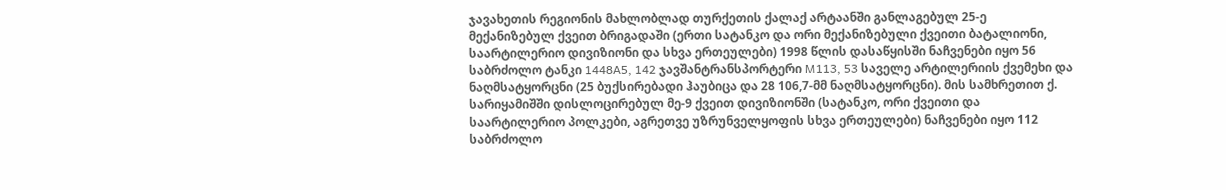ჯავახეთის რეგიონის მახლობლად თურქეთის ქალაქ არტაანში განლაგებულ 25-ე მექანიზებულ ქვეით ბრიგადაში (ერთი სატანკო და ორი მექანიზებული ქვეითი ბატალიონი, საარტილერიო დივიზიონი და სხვა ერთეულები) 1998 წლის დასაწყისში ნაჩვენები იყო 56 საბრძოლო ტანკი 1448A5, 142 ჯავშანტრანსპორტერი M113, 53 საველე არტილერიის ქვემეხი და ნაღმსატყორცნი (25 ბუქსირებადი ჰაუბიცა და 28 106,7-მმ ნაღმსატყორცნი). მის სამხრეთით ქ. სარიყამიშში დისლოცირებულ მე-9 ქვეით დივიზიონში (სატანკო, ორი ქვეითი და საარტილერიო პოლკები, აგრეთვე უზრუნველყოფის სხვა ერთეულები) ნაჩვენები იყო 112 საბრძოლო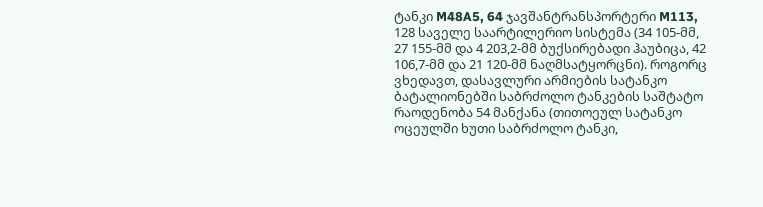ტანკი M48A5, 64 ჯავშანტრანსპორტერი M113, 128 საველე საარტილერიო სისტემა (34 105-მმ, 27 155-მმ და 4 203,2-მმ ბუქსირებადი ჰაუბიცა, 42 106,7-მმ და 21 120-მმ ნაღმსატყორცნი). როგორც ვხედავთ, დასავლური არმიების სატანკო ბატალიონებში საბრძოლო ტანკების საშტატო რაოდენობა 54 მანქანა (თითოეულ სატანკო ოცეულში ხუთი საბრძოლო ტანკი,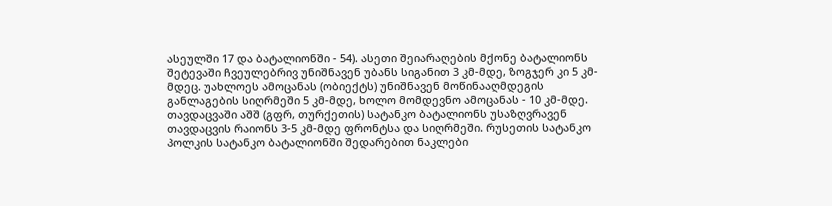ასეულში 17 და ბატალიონში - 54). ასეთი შეიარაღების მქონე ბატალიონს შეტევაში ჩვეულებრივ უნიშნავენ უბანს სიგანით 3 კმ-მდე, ზოგჯერ კი 5 კმ-მდეც. უახლოეს ამოცანას (ობიექტს) უნიშნავენ მოწინააღმდეგის განლაგების სიღრმეში 5 კმ-მდე, ხოლო მომდევნო ამოცანას - 10 კმ-მდე. თავდაცვაში აშშ (გფრ, თურქეთის) სატანკო ბატალიონს უსაზღვრავენ თავდაცვის რაიონს 3-5 კმ-მდე ფრონტსა და სიღრმეში. რუსეთის სატანკო პოლკის სატანკო ბატალიონში შედარებით ნაკლები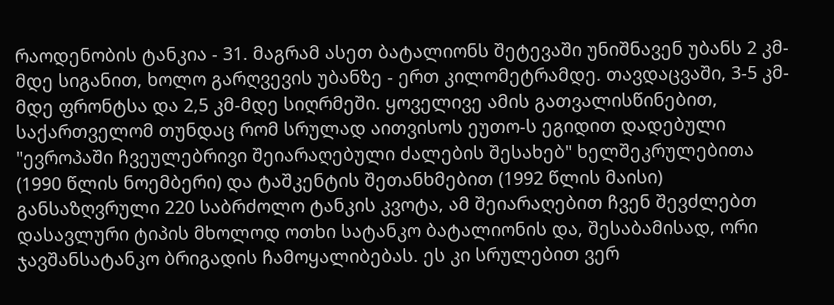რაოდენობის ტანკია - 31. მაგრამ ასეთ ბატალიონს შეტევაში უნიშნავენ უბანს 2 კმ-მდე სიგანით, ხოლო გარღვევის უბანზე - ერთ კილომეტრამდე. თავდაცვაში, 3-5 კმ-მდე ფრონტსა და 2,5 კმ-მდე სიღრმეში. ყოველივე ამის გათვალისწინებით, საქართველომ თუნდაც რომ სრულად აითვისოს ეუთო-ს ეგიდით დადებული "ევროპაში ჩვეულებრივი შეიარაღებული ძალების შესახებ" ხელშეკრულებითა (1990 წლის ნოემბერი) და ტაშკენტის შეთანხმებით (1992 წლის მაისი) განსაზღვრული 220 საბრძოლო ტანკის კვოტა, ამ შეიარაღებით ჩვენ შევძლებთ დასავლური ტიპის მხოლოდ ოთხი სატანკო ბატალიონის და, შესაბამისად, ორი ჯავშანსატანკო ბრიგადის ჩამოყალიბებას. ეს კი სრულებით ვერ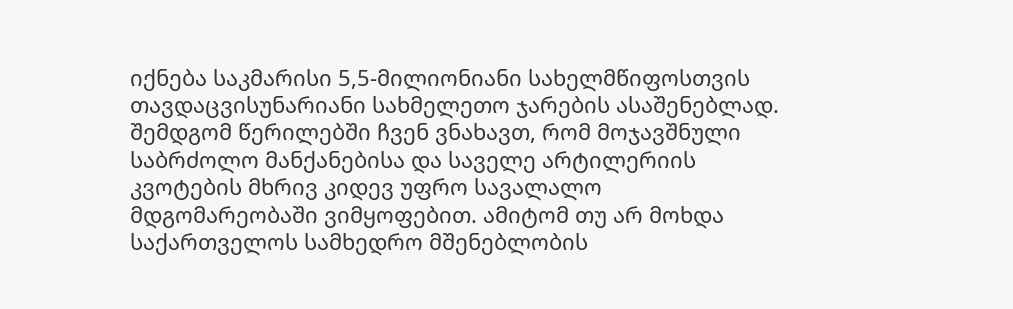იქნება საკმარისი 5,5-მილიონიანი სახელმწიფოსთვის თავდაცვისუნარიანი სახმელეთო ჯარების ასაშენებლად. შემდგომ წერილებში ჩვენ ვნახავთ, რომ მოჯავშნული საბრძოლო მანქანებისა და საველე არტილერიის კვოტების მხრივ კიდევ უფრო სავალალო მდგომარეობაში ვიმყოფებით. ამიტომ თუ არ მოხდა საქართველოს სამხედრო მშენებლობის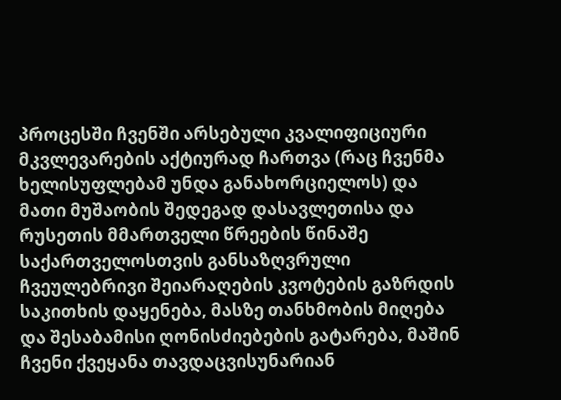პროცესში ჩვენში არსებული კვალიფიციური მკვლევარების აქტიურად ჩართვა (რაც ჩვენმა ხელისუფლებამ უნდა განახორციელოს) და მათი მუშაობის შედეგად დასავლეთისა და რუსეთის მმართველი წრეების წინაშე საქართველოსთვის განსაზღვრული ჩვეულებრივი შეიარაღების კვოტების გაზრდის საკითხის დაყენება, მასზე თანხმობის მიღება და შესაბამისი ღონისძიებების გატარება, მაშინ ჩვენი ქვეყანა თავდაცვისუნარიან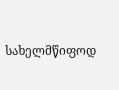სახელმწიფოდ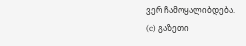ვერ ჩამოყალიბდება.
(c) გაზეთი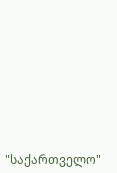"საქართველო"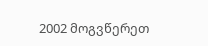2002 მოგვწერეთ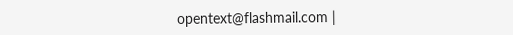opentext@flashmail.com |